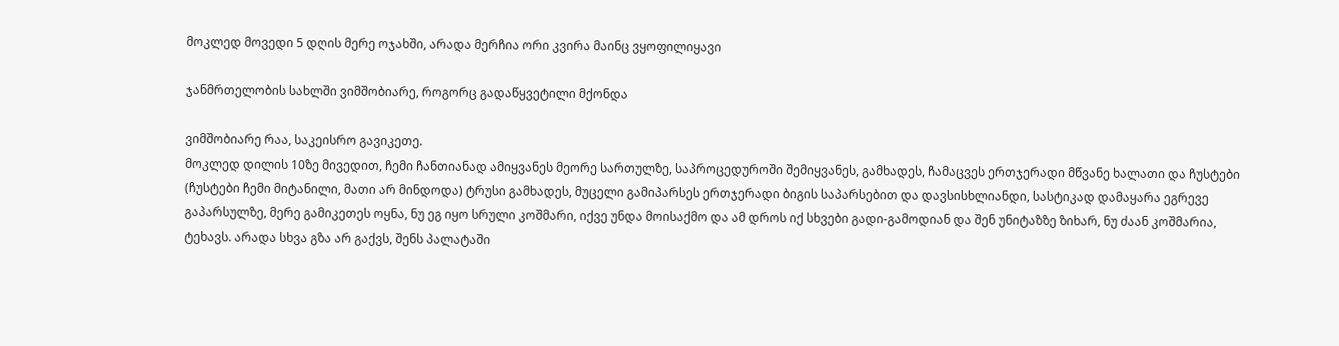მოკლედ მოვედი 5 დღის მერე ოჯახში, არადა მერჩია ორი კვირა მაინც ვყოფილიყავი

ჯანმრთელობის სახლში ვიმშობიარე, როგორც გადაწყვეტილი მქონდა

ვიმშობიარე რაა, საკეისრო გავიკეთე.
მოკლედ დილის 10ზე მივედით, ჩემი ჩანთიანად ამიყვანეს მეორე სართულზე, საპროცედუროში შემიყვანეს, გამხადეს, ჩამაცვეს ერთჯერადი მწვანე ხალათი და ჩუსტები (ჩუსტები ჩემი მიტანილი, მათი არ მინდოდა) ტრუსი გამხადეს, მუცელი გამიპარსეს ერთჯერადი ბიგის საპარსებით და დავსისხლიანდი, სასტიკად დამაყარა ეგრევე გაპარსულზე, მერე გამიკეთეს ოყნა, ნუ ეგ იყო სრული კოშმარი, იქვე უნდა მოისაქმო და ამ დროს იქ სხვები გადი-გამოდიან და შენ უნიტაზზე ზიხარ, ნუ ძაან კოშმარია, ტეხავს. არადა სხვა გზა არ გაქვს, შენს პალატაში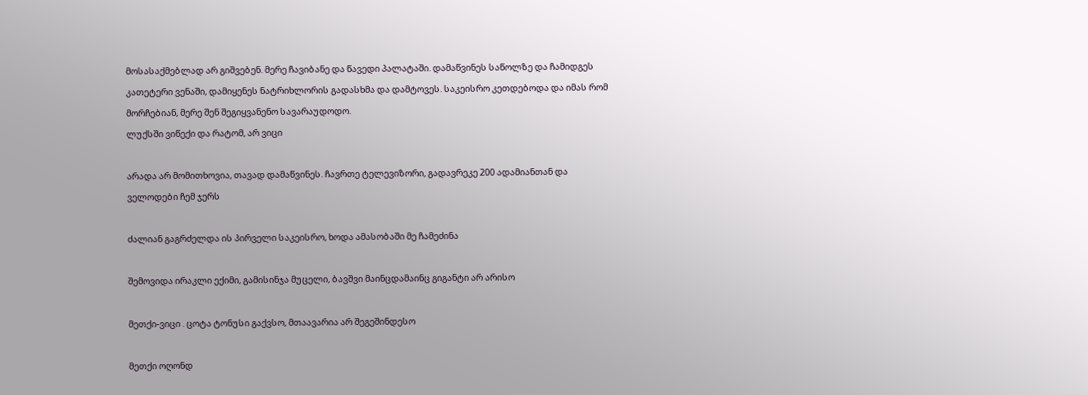მოსასაქმებლად არ გიშვებენ. მერე ჩავიბანე და წავედი პალატაში. დამაწვინეს საწოლზე და ჩამიდგეს კათეტერი ვენაში, დამიყენეს ნატრიხლორის გადასხმა და დამტოვეს. საკეისრო კეთდებოდა და იმას რომ მორჩებიან, მერე შენ შეგიყვანენო სავარაუდოდო.
ლუქსში ვიწექი და რატომ, არ ვიცი

არადა არ მომითხოვია, თავად დამაწვინეს. ჩავრთე ტელევიზორი, გადავრეკე 200 ადამიანთან და ველოდები ჩემ ჯერს

ძალიან გაგრძელდა ის პირველი საკეისრო, ხოდა ამასობაში მე ჩამეძინა

შემოვიდა ირაკლი ექიმი, გამისინჯა მუცელი, ბავშვი მაინცდამაინც გიგანტი არ არისო

მეთქი-ვიცი . ცოტა ტონუსი გაქვსო, მთაავარია არ შეგეშინდესო

მეთქი ოღონდ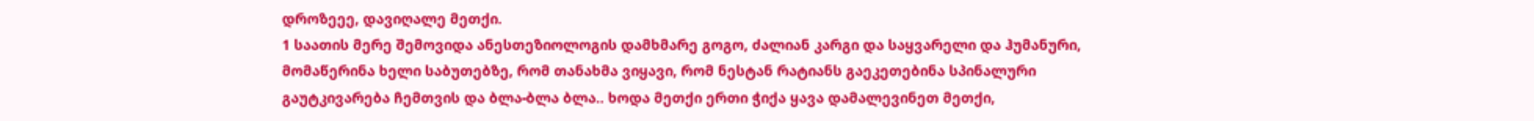დროზეეე, დავიღალე მეთქი.
1 საათის მერე შემოვიდა ანესთეზიოლოგის დამხმარე გოგო, ძალიან კარგი და საყვარელი და ჰუმანური, მომაწერინა ხელი საბუთებზე, რომ თანახმა ვიყავი, რომ ნესტან რატიანს გაეკეთებინა სპინალური გაუტკივარება ჩემთვის და ბლა-ბლა ბლა.. ხოდა მეთქი ერთი ჭიქა ყავა დამალევინეთ მეთქი,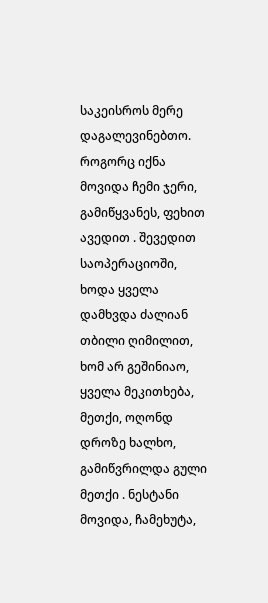საკეისროს მერე დაგალევინებთო.
როგორც იქნა მოვიდა ჩემი ჯერი, გამიწყვანეს, ფეხით ავედით . შევედით საოპერაციოში, ხოდა ყველა დამხვდა ძალიან თბილი ღიმილით, ხომ არ გეშინიაო, ყველა მეკითხება, მეთქი, ოღონდ დროზე ხალხო, გამიწვრილდა გული მეთქი . ნესტანი მოვიდა, ჩამეხუტა,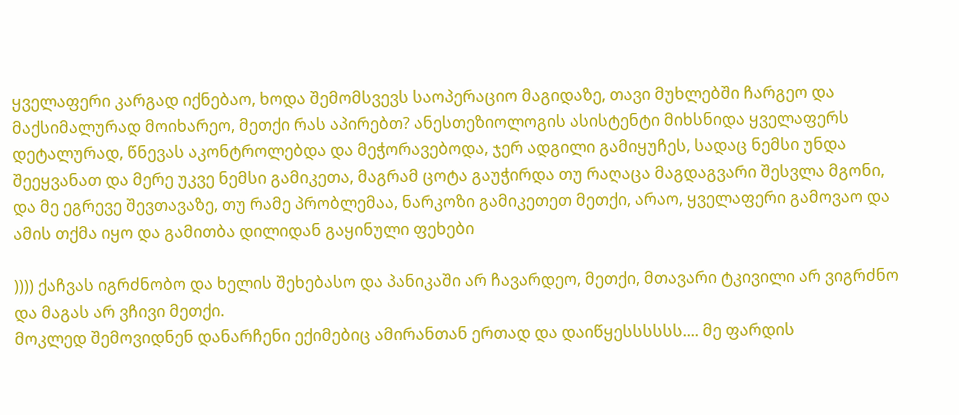ყველაფერი კარგად იქნებაო, ხოდა შემომსვევს საოპერაციო მაგიდაზე, თავი მუხლებში ჩარგეო და მაქსიმალურად მოიხარეო, მეთქი რას აპირებთ? ანესთეზიოლოგის ასისტენტი მიხსნიდა ყველაფერს დეტალურად, წნევას აკონტროლებდა და მეჭორავებოდა, ჯერ ადგილი გამიყუჩეს, სადაც ნემსი უნდა შეეყვანათ და მერე უკვე ნემსი გამიკეთა, მაგრამ ცოტა გაუჭირდა თუ რაღაცა მაგდაგვარი შესვლა მგონი, და მე ეგრევე შევთავაზე, თუ რამე პრობლემაა, ნარკოზი გამიკეთეთ მეთქი, არაო, ყველაფერი გამოვაო და ამის თქმა იყო და გამითბა დილიდან გაყინული ფეხები

)))) ქაჩვას იგრძნობო და ხელის შეხებასო და პანიკაში არ ჩავარდეო, მეთქი, მთავარი ტკივილი არ ვიგრძნო და მაგას არ ვჩივი მეთქი.
მოკლედ შემოვიდნენ დანარჩენი ექიმებიც ამირანთან ერთად და დაიწყესსსსსს.... მე ფარდის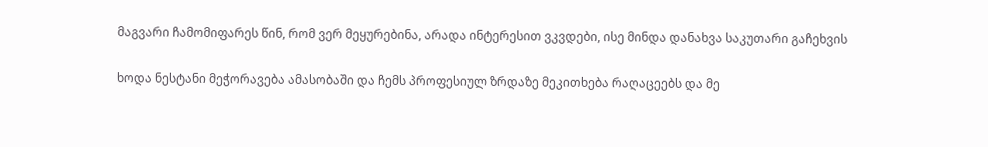მაგვარი ჩამომიფარეს წინ, რომ ვერ მეყურებინა, არადა ინტერესით ვკვდები, ისე მინდა დანახვა საკუთარი გაჩეხვის

ხოდა ნესტანი მეჭორავება ამასობაში და ჩემს პროფესიულ ზრდაზე მეკითხება რაღაცეებს და მე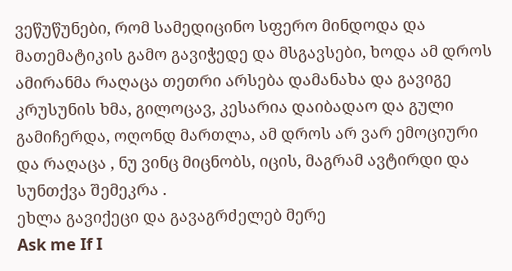ვეწუწუნები, რომ სამედიცინო სფერო მინდოდა და მათემატიკის გამო გავიჭედე და მსგავსები, ხოდა ამ დროს ამირანმა რაღაცა თეთრი არსება დამანახა და გავიგე კრუსუნის ხმა, გილოცავ, კესარია დაიბადაო და გული გამიჩერდა, ოღონდ მართლა, ამ დროს არ ვარ ემოციური და რაღაცა , ნუ ვინც მიცნობს, იცის, მაგრამ ავტირდი და სუნთქვა შემეკრა .
ეხლა გავიქეცი და გავაგრძელებ მერე
Ask me If I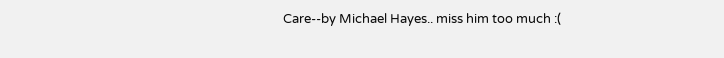Care--by Michael Hayes.. miss him too much :(